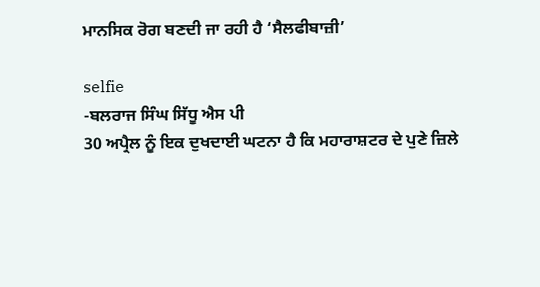ਮਾਨਸਿਕ ਰੋਗ ਬਣਦੀ ਜਾ ਰਹੀ ਹੈ ‘ਸੈਲਫੀਬਾਜ਼ੀ’

selfie
-ਬਲਰਾਜ ਸਿੰਘ ਸਿੱਧੂ ਐਸ ਪੀ
30 ਅਪ੍ਰੈਲ ਨੂੰ ਇਕ ਦੁਖਦਾਈ ਘਟਨਾ ਹੈ ਕਿ ਮਹਾਰਾਸ਼ਟਰ ਦੇ ਪੁਣੇ ਜ਼ਿਲੇ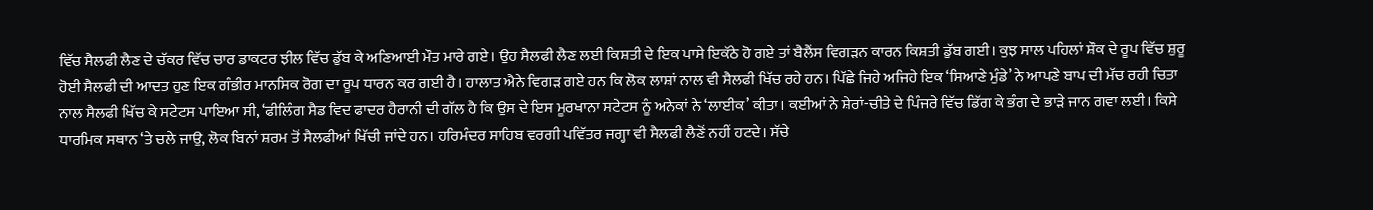ਵਿੱਚ ਸੈਲਫੀ ਲੈਣ ਦੇ ਚੱਕਰ ਵਿੱਚ ਚਾਰ ਡਾਕਟਰ ਝੀਲ ਵਿੱਚ ਡੁੱਬ ਕੇ ਅਣਿਆਈ ਮੌਤ ਮਾਰੇ ਗਏ। ਉਹ ਸੈਲਫੀ ਲੈਣ ਲਈ ਕਿਸ਼ਤੀ ਦੇ ਇਕ ਪਾਸੇ ਇਕੱਠੇ ਹੋ ਗਏ ਤਾਂ ਬੈਲੈਂਸ ਵਿਗੜਨ ਕਾਰਨ ਕਿਸ਼ਤੀ ਡੁੱਬ ਗਈ। ਕੁਝ ਸਾਲ ਪਹਿਲਾਂ ਸ਼ੌਕ ਦੇ ਰੂਪ ਵਿੱਚ ਸ਼ੁਰੂ ਹੋਈ ਸੈਲਫੀ ਦੀ ਆਦਤ ਹੁਣ ਇਕ ਗੰਭੀਰ ਮਾਨਸਿਕ ਰੋਗ ਦਾ ਰੂਪ ਧਾਰਨ ਕਰ ਗਈ ਹੈ। ਹਾਲਾਤ ਐਨੇ ਵਿਗੜ ਗਏ ਹਨ ਕਿ ਲੋਕ ਲਾਸ਼ਾਂ ਨਾਲ ਵੀ ਸੈਲਫੀ ਖਿੱਚ ਰਹੇ ਹਨ। ਪਿੱਛੇ ਜਿਹੇ ਅਜਿਹੇ ਇਕ ‘ਸਿਆਣੇ ਮੁੰਡੇ’ ਨੇ ਆਪਣੇ ਬਾਪ ਦੀ ਮੱਚ ਰਹੀ ਚਿਤਾ ਨਾਲ ਸੈਲਫੀ ਖਿੱਚ ਕੇ ਸਟੇਟਸ ਪਾਇਆ ਸੀ, ‘ਫੀਲਿੰਗ ਸੈਡ ਵਿਦ ਫਾਦਰ ਹੈਰਾਨੀ ਦੀ ਗੱਲ ਹੈ ਕਿ ਉਸ ਦੇ ਇਸ ਮੂਰਖਾਨਾ ਸਟੇਟਸ ਨੂੰ ਅਨੇਕਾਂ ਨੇ ‘ਲਾਈਕ’ ਕੀਤਾ। ਕਈਆਂ ਨੇ ਸ਼ੇਰਾਂ-ਚੀਤੇ ਦੇ ਪਿੰਜਰੇ ਵਿੱਚ ਡਿੱਗ ਕੇ ਭੰਗ ਦੇ ਭਾੜੇ ਜਾਨ ਗਵਾ ਲਈ। ਕਿਸੇ ਧਾਰਮਿਕ ਸਥਾਨ ‘ਤੇ ਚਲੇ ਜਾਉ, ਲੋਕ ਬਿਨਾਂ ਸ਼ਰਮ ਤੋਂ ਸੈਲਫੀਆਂ ਖਿੱਚੀ ਜਾਂਦੇ ਹਨ। ਹਰਿਮੰਦਰ ਸਾਹਿਬ ਵਰਗੀ ਪਵਿੱਤਰ ਜਗ੍ਹਾ ਵੀ ਸੈਲਫੀ ਲੈਣੋਂ ਨਹੀਂ ਹਟਦੇ। ਸੱਚੇ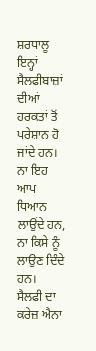ਸ਼ਰਧਾਲੂ ਇਨ੍ਹਾਂ ਸੈਲਫੀਬਾਜ਼ਾਂ ਦੀਆਂ ਹਰਕਤਾਂ ਤੋਂ ਪਰੇਸ਼ਾਨ ਹੋ ਜਾਂਦੇ ਹਨ। ਨਾ ਇਹ ਆਪ ਧਿਆਨ ਲਾਉਂਦੇ ਹਨ, ਨਾ ਕਿਸੇ ਨੂੰ ਲਾਉਣ ਦਿੰਦੇ ਹਨ।
ਸੈਲਫੀ ਦਾ ਕਰੇਜ਼ ਐਨਾ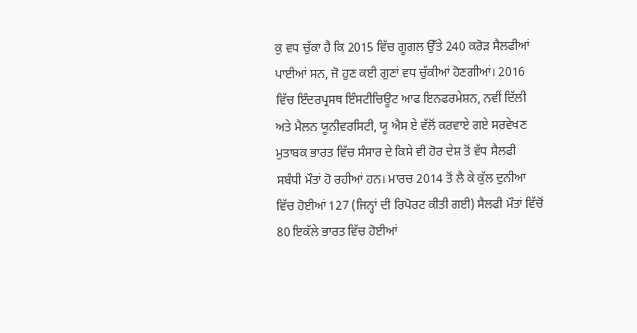ਕੁ ਵਧ ਚੁੱਕਾ ਹੈ ਕਿ 2015 ਵਿੱਚ ਗੂਗਲ ਉੱਤੇ 240 ਕਰੋੜ ਸੈਲਫੀਆਂ ਪਾਈਆਂ ਸਨ, ਜੋ ਹੁਣ ਕਈ ਗੁਣਾਂ ਵਧ ਚੁੱਕੀਆਂ ਹੋਣਗੀਆਂ। 2016 ਵਿੱਚ ਇੰਦਰਪ੍ਰਸਥ ਇੰਸਟੀਚਿਊਟ ਆਫ ਇਨਫਰਮੇਸ਼ਨ, ਨਵੀਂ ਦਿੱਲੀ ਅਤੇ ਮੈਲਨ ਯੂਨੀਵਰਸਿਟੀ, ਯੂ ਐਸ ਏ ਵੱਲੋਂ ਕਰਵਾਏ ਗਏ ਸਰਵੇਖਣ ਮੁਤਾਬਕ ਭਾਰਤ ਵਿੱਚ ਸੰਸਾਰ ਦੇ ਕਿਸੇ ਵੀ ਹੋਰ ਦੇਸ਼ ਤੋਂ ਵੱਧ ਸੈਲਫੀ ਸਬੰਧੀ ਮੌਤਾਂ ਹੋ ਰਹੀਆਂ ਹਨ। ਮਾਰਚ 2014 ਤੋਂ ਲੈ ਕੇ ਕੁੱਲ ਦੁਨੀਆ ਵਿੱਚ ਹੋਈਆਂ 127 (ਜਿਨ੍ਹਾਂ ਦੀ ਰਿਪੋਰਟ ਕੀਤੀ ਗਈ) ਸੈਲਫੀ ਮੌਤਾਂ ਵਿੱਚੋਂ 80 ਇਕੱਲੇ ਭਾਰਤ ਵਿੱਚ ਹੋਈਆਂ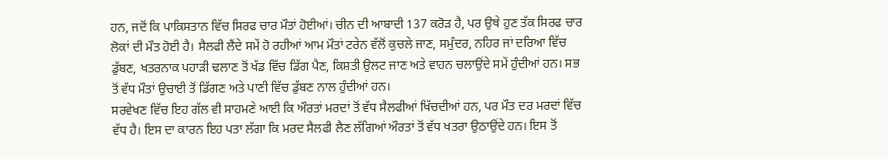ਹਨ, ਜਦੋਂ ਕਿ ਪਾਕਿਸਤਾਨ ਵਿੱਚ ਸਿਰਫ ਚਾਰ ਮੌਤਾਂ ਹੋਈਆਂ। ਚੀਨ ਦੀ ਆਬਾਦੀ 137 ਕਰੋੜ ਹੈ, ਪਰ ਉਥੇ ਹੁਣ ਤੱਕ ਸਿਰਫ ਚਾਰ ਲੋਕਾਂ ਦੀ ਮੌਤ ਹੋਈ ਹੈ। ਸੈਲਫੀ ਲੈਂਦੇ ਸਮੇਂ ਹੋ ਰਹੀਆਂ ਆਮ ਮੌਤਾਂ ਟਰੇਨ ਵੱਲੋਂ ਕੁਚਲੇ ਜਾਣ, ਸਮੁੰਦਰ, ਨਹਿਰ ਜਾਂ ਦਰਿਆ ਵਿੱਚ ਡੁੱਬਣ, ਖਤਰਨਾਕ ਪਹਾੜੀ ਢਲਾਣ ਤੋਂ ਖੱਡ ਵਿੱਚ ਡਿੱਗ ਪੈਣ, ਕਿਸ਼ਤੀ ਉਲਟ ਜਾਣ ਅਤੇ ਵਾਹਨ ਚਲਾਉਂਦੇ ਸਮੇਂ ਹੁੰਦੀਆਂ ਹਨ। ਸਭ ਤੋਂ ਵੱਧ ਮੌਤਾਂ ਉਚਾਈ ਤੋਂ ਡਿੱਗਣ ਅਤੇ ਪਾਣੀ ਵਿੱਚ ਡੁੱਬਣ ਨਾਲ ਹੁੰਦੀਆਂ ਹਨ।
ਸਰਵੇਖਣ ਵਿੱਚ ਇਹ ਗੱਲ ਵੀ ਸਾਹਮਣੇ ਆਈ ਕਿ ਔਰਤਾਂ ਮਰਦਾਂ ਤੋਂ ਵੱਧ ਸੈਲਫੀਆਂ ਖਿੱਚਦੀਆਂ ਹਨ, ਪਰ ਮੌਤ ਦਰ ਮਰਦਾਂ ਵਿੱਚ ਵੱਧ ਹੈ। ਇਸ ਦਾ ਕਾਰਨ ਇਹ ਪਤਾ ਲੱਗਾ ਕਿ ਮਰਦ ਸੈਲਫੀ ਲੈਣ ਲੱਗਿਆਂ ਔਰਤਾਂ ਤੋਂ ਵੱਧ ਖਤਰਾ ਉਠਾਉਂਦੇ ਹਨ। ਇਸ ਤੋਂ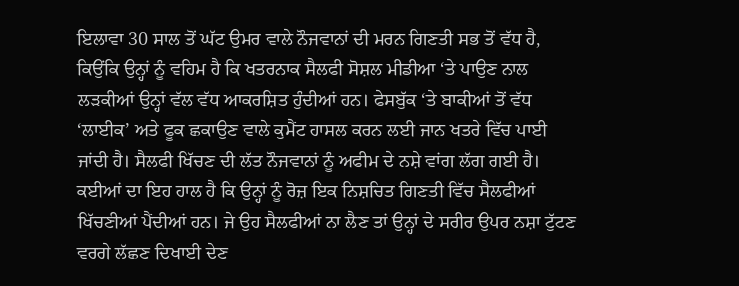ਇਲਾਵਾ 30 ਸਾਲ ਤੋਂ ਘੱਟ ਉਮਰ ਵਾਲੇ ਨੌਜਵਾਨਾਂ ਦੀ ਮਰਨ ਗਿਣਤੀ ਸਭ ਤੋਂ ਵੱਧ ਹੈ, ਕਿਉਂਕਿ ਉਨ੍ਹਾਂ ਨੂੰ ਵਹਿਮ ਹੈ ਕਿ ਖਤਰਨਾਕ ਸੈਲਫੀ ਸੋਸ਼ਲ ਮੀਡੀਆ ‘ਤੇ ਪਾਉਣ ਨਾਲ ਲੜਕੀਆਂ ਉਨ੍ਹਾਂ ਵੱਲ ਵੱਧ ਆਕਰਸ਼ਿਤ ਹੁੰਦੀਆਂ ਹਨ। ਫੇਸਬੁੱਕ ‘ਤੇ ਬਾਕੀਆਂ ਤੋਂ ਵੱਧ ‘ਲਾਈਕ’ ਅਤੇ ਫੂਕ ਛਕਾਉਣ ਵਾਲੇ ਕੁਮੈਂਟ ਹਾਸਲ ਕਰਨ ਲਈ ਜਾਨ ਖਤਰੇ ਵਿੱਚ ਪਾਈ ਜਾਂਦੀ ਹੈ। ਸੈਲਫੀ ਖਿੱਚਣ ਦੀ ਲੱਤ ਨੌਜਵਾਨਾਂ ਨੂੰ ਅਫੀਮ ਦੇ ਨਸ਼ੇ ਵਾਂਗ ਲੱਗ ਗਈ ਹੈ। ਕਈਆਂ ਦਾ ਇਹ ਹਾਲ ਹੈ ਕਿ ਉਨ੍ਹਾਂ ਨੂੰ ਰੋਜ਼ ਇਕ ਨਿਸ਼ਚਿਤ ਗਿਣਤੀ ਵਿੱਚ ਸੈਲਫੀਆਂ ਖਿੱਚਣੀਆਂ ਪੈਂਦੀਆਂ ਹਨ। ਜੇ ਉਹ ਸੈਲਫੀਆਂ ਨਾ ਲੈਣ ਤਾਂ ਉਨ੍ਹਾਂ ਦੇ ਸਰੀਰ ਉਪਰ ਨਸ਼ਾ ਟੁੱਟਣ ਵਰਗੇ ਲੱਛਣ ਦਿਖਾਈ ਦੇਣ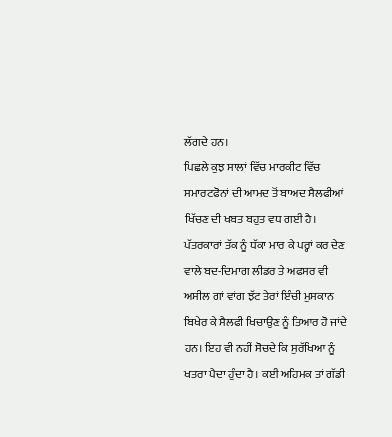ਲੱਗਦੇ ਹਨ।
ਪਿਛਲੇ ਕੁਝ ਸਾਲਾਂ ਵਿੱਚ ਮਾਰਕੀਟ ਵਿੱਚ ਸਮਾਰਟਫੋਨਾਂ ਦੀ ਆਮਦ ਤੋਂ ਬਾਅਦ ਸੈਲਫੀਆਂ ਖਿੱਚਣ ਦੀ ਖਬਤ ਬਹੁਤ ਵਧ ਗਈ ਹੈ। ਪੱਤਰਕਾਰਾਂ ਤੱਕ ਨੂੰ ਧੱਕਾ ਮਾਰ ਕੇ ਪਰ੍ਹਾਂ ਕਰ ਦੇਣ ਵਾਲੇ ਬਦ-ਦਿਮਾਗ ਲੀਡਰ ਤੇ ਅਫਸਰ ਵੀ ਅਸੀਲ ਗਾਂ ਵਾਂਗ ਝੱਟ ਤੇਰਾਂ ਇੰਚੀ ਮੁਸਕਾਨ ਬਿਖੇਰ ਕੇ ਸੈਲਫੀ ਖਿਚਾਉਣ ਨੂੰ ਤਿਆਰ ਹੋ ਜਾਂਦੇ ਹਨ। ਇਹ ਵੀ ਨਹੀਂ ਸੋਚਦੇ ਕਿ ਸੁਰੱਖਿਆ ਨੂੰ ਖਤਰਾ ਪੈਦਾ ਹੁੰਦਾ ਹੈ। ਕਈ ਅਹਿਮਕ ਤਾਂ ਗੱਡੀ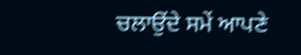ਚਲਾਉਂਦੇ ਸਮੇਂ ਆਪਣੇ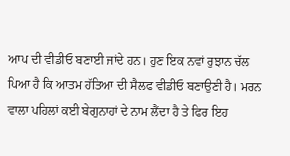ਆਪ ਦੀ ਵੀਡੀਓ ਬਣਾਈ ਜਾਂਦੇ ਹਨ। ਹੁਣ ਇਕ ਨਵਾਂ ਰੁਝਾਨ ਚੱਲ ਪਿਆ ਹੈ ਕਿ ਆਤਮ ਹੱਤਿਆ ਦੀ ਸੈਲਫ ਵੀਡੀਓ ਬਣਾਉਣੀ ਹੈ। ਮਰਨ ਵਾਲਾ ਪਹਿਲਾਂ ਕਈ ਬੇਗੁਨਾਹਾਂ ਦੇ ਨਾਮ ਲੈਂਦਾ ਹੈ ਤੇ ਫਿਰ ਇਹ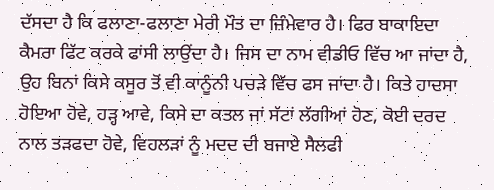ਦੱਸਦਾ ਹੈ ਕਿ ਫਲਾਣਾ-ਫਲਾਣਾ ਮੇਰੀ ਮੌਤ ਦਾ ਜ਼ਿੰਮੇਵਾਰ ਹੈ। ਫਿਰ ਬਾਕਾਇਦਾ ਕੈਮਰਾ ਫਿੱਟ ਕਰਕੇ ਫਾਂਸੀ ਲਾਉਂਦਾ ਹੈ। ਜਿਸ ਦਾ ਨਾਮ ਵੀਡੀਓ ਵਿੱਚ ਆ ਜਾਂਦਾ ਹੈ, ਉਹ ਬਿਨਾਂ ਕਿਸੇ ਕਸੂਰ ਤੋਂ ਵੀ ਕਾਨੂੰਨੀ ਪਚੜੇ ਵਿੱਚ ਫਸ ਜਾਂਦਾ ਹੈ। ਕਿਤੇ ਹਾਦਸਾ ਹੋਇਆ ਹੋਵੇ, ਹੜ੍ਹ ਆਵੇ, ਕਿਸੇ ਦਾ ਕਤਲ ਜਾਂ ਸੱਟਾਂ ਲੱਗੀਆਂ ਹੋਣ, ਕੋਈ ਦਰਦ ਨਾਲ ਤੜਫਦਾ ਹੋਵੇ, ਵਿਹਲੜਾਂ ਨੂੰ ਮਦਦ ਦੀ ਬਜਾਏ ਸੈਲਫੀ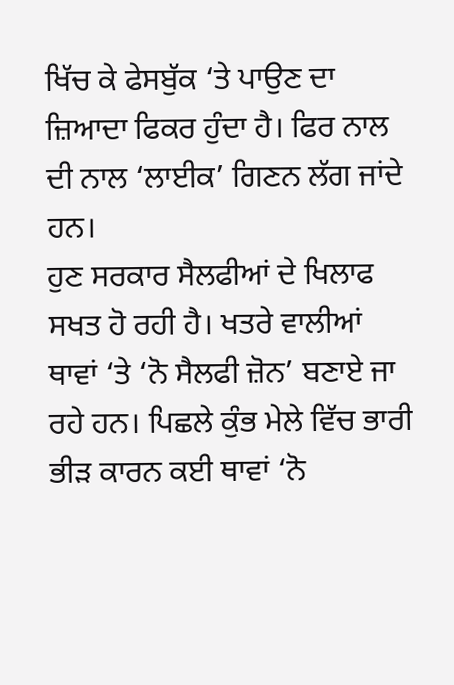ਖਿੱਚ ਕੇ ਫੇਸਬੁੱਕ ‘ਤੇ ਪਾਉਣ ਦਾ ਜ਼ਿਆਦਾ ਫਿਕਰ ਹੁੰਦਾ ਹੈ। ਫਿਰ ਨਾਲ ਦੀ ਨਾਲ ‘ਲਾਈਕ’ ਗਿਣਨ ਲੱਗ ਜਾਂਦੇ ਹਨ।
ਹੁਣ ਸਰਕਾਰ ਸੈਲਫੀਆਂ ਦੇ ਖਿਲਾਫ ਸਖਤ ਹੋ ਰਹੀ ਹੈ। ਖਤਰੇ ਵਾਲੀਆਂ ਥਾਵਾਂ ‘ਤੇ ‘ਨੋ ਸੈਲਫੀ ਜ਼ੋਨ’ ਬਣਾਏ ਜਾ ਰਹੇ ਹਨ। ਪਿਛਲੇ ਕੁੰਭ ਮੇਲੇ ਵਿੱਚ ਭਾਰੀ ਭੀੜ ਕਾਰਨ ਕਈ ਥਾਵਾਂ ‘ਨੋ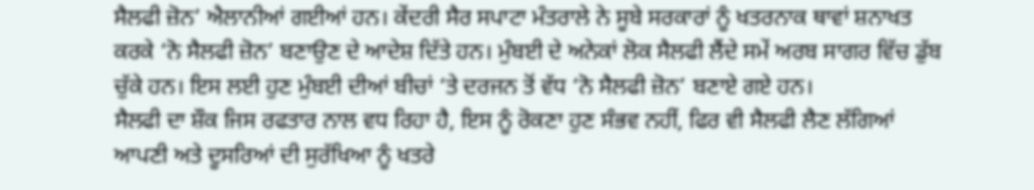ਸੈਲਫੀ ਜ਼ੋਨ’ ਐਲਾਨੀਆਂ ਗਈਆਂ ਹਨ। ਕੇਂਦਰੀ ਸੈਰ ਸਪਾਟਾ ਮੰਤਰਾਲੇ ਨੇ ਸੂਬੇ ਸਰਕਾਰਾਂ ਨੂੰ ਖਤਰਨਾਕ ਥਾਵਾਂ ਸ਼ਨਾਖਤ ਕਰਕੇ ‘ਨੋ ਸੈਲਫੀ ਜ਼ੋਨ’ ਬਣਾਉਣ ਦੇ ਆਦੇਸ਼ ਦਿੱਤੇ ਹਨ। ਮੁੰਬਈ ਦੇ ਅਨੇਕਾਂ ਲੋਕ ਸੈਲਫੀ ਲੈਂਦੇ ਸਮੇਂ ਅਰਬ ਸਾਗਰ ਵਿੱਚ ਡੁੱਬ ਚੁੱਕੇ ਹਨ। ਇਸ ਲਈ ਹੁਣ ਮੁੰਬਈ ਦੀਆਂ ਬੀਚਾਂ ‘ਤੇ ਦਰਜਨ ਤੋਂ ਵੱਧ ‘ਨੋ ਸੈਲਫੀ ਜ਼ੋਨ’ ਬਣਾਏ ਗਏ ਹਨ।
ਸੈਲਫੀ ਦਾ ਸ਼ੌਕ ਜਿਸ ਰਫਤਾਰ ਨਾਲ ਵਧ ਰਿਹਾ ਹੈ, ਇਸ ਨੂੰ ਰੋਕਣਾ ਹੁਣ ਸੰਭਵ ਨਹੀਂ, ਫਿਰ ਵੀ ਸੈਲਫੀ ਲੈਣ ਲੱਗਿਆਂ ਆਪਣੀ ਅਤੇ ਦੂਸਰਿਆਂ ਦੀ ਸੁਰੱਖਿਆ ਨੂੰ ਖਤਰੇ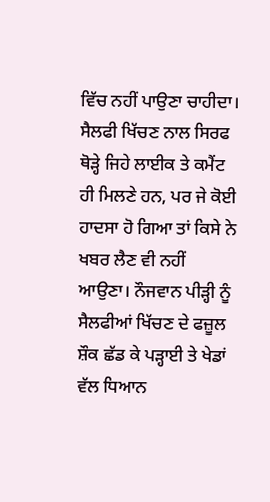ਵਿੱਚ ਨਹੀਂ ਪਾਉਣਾ ਚਾਹੀਦਾ। ਸੈਲਫੀ ਖਿੱਚਣ ਨਾਲ ਸਿਰਫ ਥੋੜ੍ਹੇ ਜਿਹੇ ਲਾਈਕ ਤੇ ਕਮੈਂਟ ਹੀ ਮਿਲਣੇ ਹਨ, ਪਰ ਜੇ ਕੋਈ ਹਾਦਸਾ ਹੋ ਗਿਆ ਤਾਂ ਕਿਸੇ ਨੇ ਖਬਰ ਲੈਣ ਵੀ ਨਹੀਂ ਆਉਣਾ। ਨੌਜਵਾਨ ਪੀੜ੍ਹੀ ਨੂੰ ਸੈਲਫੀਆਂ ਖਿੱਚਣ ਦੇ ਫਜ਼ੂਲ ਸ਼ੌਕ ਛੱਡ ਕੇ ਪੜ੍ਹਾਈ ਤੇ ਖੇਡਾਂ ਵੱਲ ਧਿਆਨ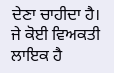ਦੇਣਾ ਚਾਹੀਦਾ ਹੈ। ਜੇ ਕੋਈ ਵਿਅਕਤੀ ਲਾਇਕ ਹੈ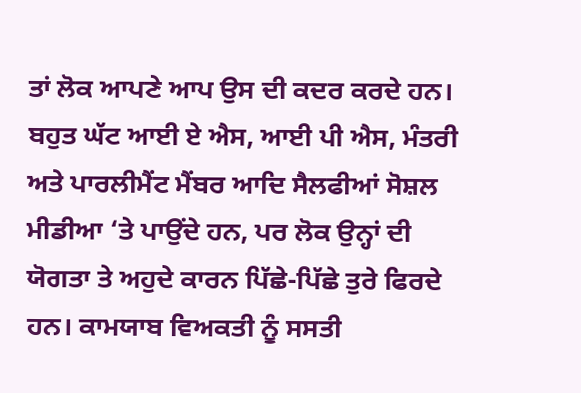ਤਾਂ ਲੋਕ ਆਪਣੇ ਆਪ ਉਸ ਦੀ ਕਦਰ ਕਰਦੇ ਹਨ। ਬਹੁਤ ਘੱਟ ਆਈ ਏ ਐਸ, ਆਈ ਪੀ ਐਸ, ਮੰਤਰੀ ਅਤੇ ਪਾਰਲੀਮੈਂਟ ਮੈਂਬਰ ਆਦਿ ਸੈਲਫੀਆਂ ਸੋਸ਼ਲ ਮੀਡੀਆ ‘ਤੇ ਪਾਉਂਦੇ ਹਨ, ਪਰ ਲੋਕ ਉਨ੍ਹਾਂ ਦੀ ਯੋਗਤਾ ਤੇ ਅਹੁਦੇ ਕਾਰਨ ਪਿੱਛੇ-ਪਿੱਛੇ ਤੁਰੇ ਫਿਰਦੇ ਹਨ। ਕਾਮਯਾਬ ਵਿਅਕਤੀ ਨੂੰ ਸਸਤੀ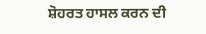ਸ਼ੋਹਰਤ ਹਾਸਲ ਕਰਨ ਦੀ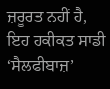ਜ਼ਰੂਰਤ ਨਹੀਂ ਹੈ, ਇਹ ਹਕੀਕਤ ਸਾਡੀ ‘ਸੈਲਫੀਬਾਜ਼’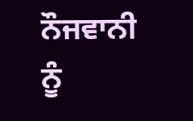ਨੌਜਵਾਨੀ ਨੂੰ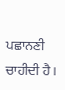ਪਛਾਨਣੀ ਚਾਹੀਦੀ ਹੈ।